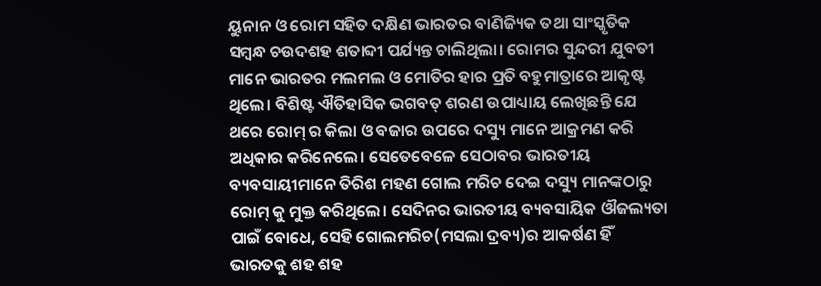ୟୁନାନ ଓ ରୋମ ସହିତ ଦକ୍ଷିଣ ଭାରତର ବାଣିଜ୍ୟିକ ତଥା ସାଂସ୍କୃତିକ ସମ୍ବନ୍ଧ ଚଉଦଶହ ଶତାବ୍ଦୀ ପର୍ଯ୍ୟନ୍ତ ଚାଲିଥିଲା। ରୋମର ସୁନ୍ଦରୀ ଯୁବତୀ ମାନେ ଭାରତର ମଲମଲ ଓ ମୋତିର ହାର ପ୍ରତି ବହୁମାତ୍ରାରେ ଆକୃଷ୍ଟ ଥିଲେ। ବିଶିଷ୍ଟ ଐତିହାସିକ ଭଗବତ୍ ଶରଣ ଉପାଧ୍ୟାୟ ଲେଖିଛନ୍ତି ଯେ ଥରେ ରୋମ୍ ର କିଲା ଓ ବଜାର ଉପରେ ଦସ୍ୟୁ ମାନେ ଆକ୍ରମଣ କରି ଅଧିକାର କରିନେଲେ। ସେତେବେଳେ ସେଠାବର ଭାରତୀୟ ବ୍ୟବସାୟୀମାନେ ତିରିଶ ମହଣ ଗୋଲ ମରିଚ ଦେଇ ଦସ୍ୟୁ ମାନଙ୍କଠାରୁ ରୋମ୍ କୁ ମୁକ୍ତ କରିଥିଲେ। ସେଦିନର ଭାରତୀୟ ବ୍ୟବସାୟିକ ଔଜଲ୍ୟତା ପାଇଁ ବୋଧେ, ସେହି ଗୋଲମରିଚ(ମସଲା ଦ୍ରବ୍ୟ)ର ଆକର୍ଷଣ ହିଁ ଭାରତକୁ ଶହ ଶହ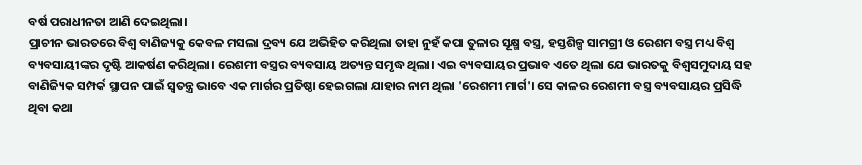ବର୍ଷ ପରାଧୀନତା ଆଣି ଦେଇଥିଲା।
ପ୍ରାଚୀନ ଭାରତରେ ବିଶ୍ୱ ବାଣିଜ୍ୟକୁ କେବଳ ମସଲା ଦ୍ରବ୍ୟ ଯେ ଅଭିହିତ କରିଥିଲା ତାହା ନୁହଁ କପା ତୁଳାର ସୂକ୍ଷ୍ମ ବସ୍ତ୍ର, ହସ୍ତଶିଳ୍ପ ସାମଗ୍ରୀ ଓ ରେଶମ ବସ୍ତ୍ର ମଧ୍ୟ ବିଶ୍ୱ ବ୍ୟବସାୟୀଙ୍କର ଦୃଷ୍ଟି ଆକର୍ଷଣ କରିଥିଲା। ରେଶମୀ ବସ୍ତ୍ରର ବ୍ୟବସାୟ ଅତ୍ୟନ୍ତ ସମୃଦ୍ଧ ଥିଲା। ଏଇ ବ୍ୟବସାୟର ପ୍ରଭାବ ଏତେ ଥିଲା ଯେ ଭାରତକୁ ବିଶ୍ୱସମୁଦାୟ ସହ ବାଣିଜ୍ୟିକ ସମ୍ପର୍କ ସ୍ଥାପନ ପାଇଁ ସ୍ୱତନ୍ତ୍ର ଭାବେ ଏକ ମାର୍ଗର ପ୍ରତିଷ୍ଠା ହେଇଗଲା ଯାହାର ନାମ ଥିଲା 'ରେଶମୀ ମାର୍ଗ'। ସେ କାଳର ରେଶମୀ ବସ୍ତ୍ର ବ୍ୟବସାୟର ପ୍ରସିଦ୍ଧି ଥିବା କଥା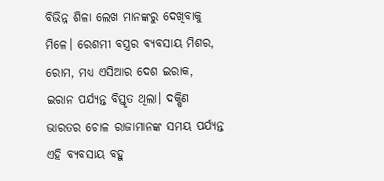ବିଭିନ୍ନ ଶିଳା ଲେଖ ମାନଙ୍କରୁ ଦେଖିବାକୁ ମିଳେ। ରେଶମୀ ବସ୍ତ୍ରର ବ୍ୟବସାୟ ମିଶର, ରୋମ, ମଧ୍ୟ ଏସିଆର ଦେଶ ଇରାକ, ଇରାନ ପର୍ଯ୍ୟନ୍ତ ବିସ୍ତୃତ ଥିଲା। ଦକ୍ଷିଣ ଭାରତର ଚୋଳ ରାଜାମାନଙ୍କ ସମୟ ପର୍ଯ୍ୟନ୍ତ ଏହି ବ୍ୟବସାୟ ବହୁ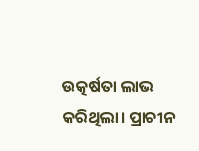ଉତ୍କର୍ଷତା ଲାଭ କରିଥିଲା। ପ୍ରାଚୀନ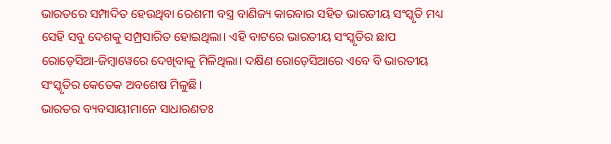ଭାରତରେ ସମ୍ପାଦିତ ହେଉଥିବା ରେଶମୀ ବସ୍ତ୍ର ବାଣିଜ୍ୟ କାରବାର ସହିତ ଭାରତୀୟ ସଂସ୍କୃତି ମଧ୍ୟ ସେହି ସବୁ ଦେଶକୁ ସମ୍ପ୍ରସାରିତ ହୋଇଥିଲା। ଏହି ବାଟରେ ଭାରତୀୟ ସଂସ୍କୃତିର ଛାପ ରୋଡ଼େସିଆ-ଜିମ୍ବାୱେରେ ଦେଖିବାକୁ ମିଳିଥିଲା। ଦକ୍ଷିଣ ରୋଡ଼େସିଆରେ ଏବେ ବି ଭାରତୀୟ ସଂସ୍କୃତିର କେତେକ ଅବଶେଷ ମିଳୁଛି।
ଭାରତର ବ୍ୟବସାୟୀମାନେ ସାଧାରଣତଃ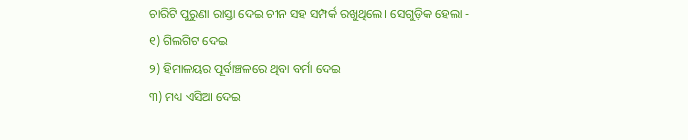ଚାରିଟି ପୁରୁଣା ରାସ୍ତା ଦେଇ ଚୀନ ସହ ସମ୍ପର୍କ ରଖୁଥିଲେ। ସେଗୁଡ଼ିକ ହେଲା -
୧) ଗିଲଗିଟ ଦେଇ
୨) ହିମାଳୟର ପୂର୍ବାଞ୍ଚଳରେ ଥିବା ବର୍ମା ଦେଇ
୩) ମଧ୍ୟ ଏସିଆ ଦେଇ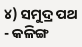୪) ସମୁଦ୍ର ପଥ - କଳିଙ୍ଗ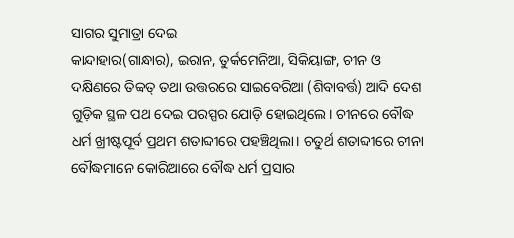ସାଗର ସୁମାତ୍ରା ଦେଇ
କାନ୍ଦାହାର(ଗାନ୍ଧାର), ଇରାନ, ତୁର୍କମେନିଆ, ସିକିୟାଙ୍ଗ, ଚୀନ ଓ ଦକ୍ଷିଣରେ ତିବ୍ବତ୍ ତଥା ଉତ୍ତରରେ ସାଇବେରିଆ (ଶିବାବର୍ତ୍ତ) ଆଦି ଦେଶ ଗୁଡ଼ିକ ସ୍ଥଳ ପଥ ଦେଇ ପରସ୍ପର ଯୋଡ଼ି ହୋଇଥିଲେ। ଚୀନରେ ବୌଦ୍ଧ ଧର୍ମ ଖ୍ରୀଷ୍ଟପୂର୍ବ ପ୍ରଥମ ଶତାବ୍ଦୀରେ ପହଞ୍ଚିଥିଲା। ଚତୁର୍ଥ ଶତାବ୍ଦୀରେ ଚୀନା ବୌଦ୍ଧମାନେ କୋରିଆରେ ବୌଦ୍ଧ ଧର୍ମ ପ୍ରସାର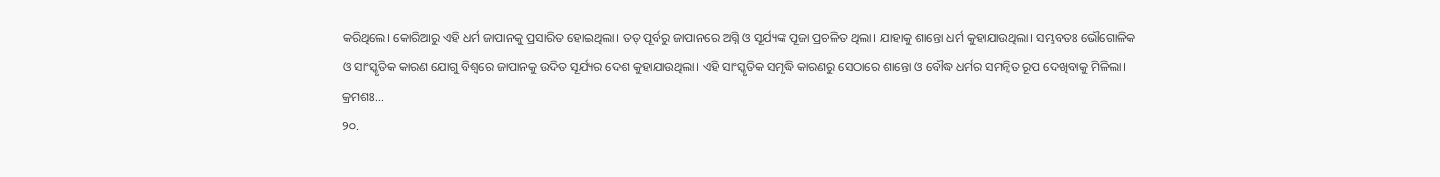କରିଥିଲେ। କୋରିଆରୁ ଏହି ଧର୍ମ ଜାପାନକୁ ପ୍ରସାରିତ ହୋଇଥିଲା। ତତ୍ ପୂର୍ବରୁ ଜାପାନରେ ଅଗ୍ନି ଓ ସୂର୍ଯ୍ୟଙ୍କ ପୂଜା ପ୍ରଚଳିତ ଥିଲା। ଯାହାକୁ ଶାନ୍ତୋ ଧର୍ମ କୁହାଯାଉଥିଲା। ସମ୍ଭବତଃ ଭୌଗୋଳିକ ଓ ସାଂସ୍କୃତିକ କାରଣ ଯୋଗୁ ବିଶ୍ୱରେ ଜାପାନକୁ ଉଦିତ ସୂର୍ଯ୍ୟର ଦେଶ କୁହାଯାଉଥିଲା। ଏହି ସାଂସ୍କୃତିକ ସମୃଦ୍ଧି କାରଣରୁ ସେଠାରେ ଶାନ୍ତୋ ଓ ବୌଦ୍ଧ ଧର୍ମର ସମନ୍ବିତ ରୂପ ଦେଖିବାକୁ ମିଳିଲା।
କ୍ରମଶଃ...
୨୦.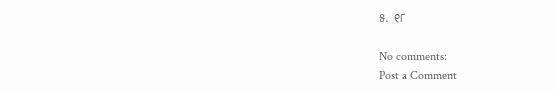୫. ୧୮

No comments:
Post a Comment